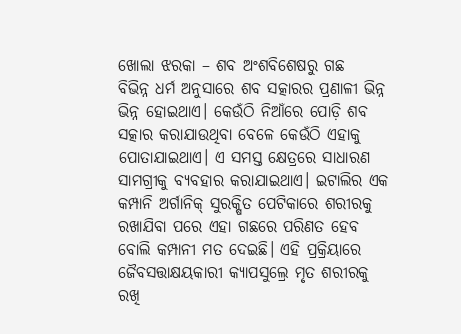ଖୋଲା ଝରକା – ଶବ ଅଂଶବିଶେଷରୁ ଗଛ
ବିଭିନ୍ନ ଧର୍ମ ଅନୁସାରେ ଶବ ସତ୍କାରର ପ୍ରଣାଳୀ ଭିନ୍ନ ଭିନ୍ନ ହୋଇଥାଏ। କେଉଁଠି ନିଆଁରେ ପୋଡ଼ି ଶବ ସତ୍କାର କରାଯାଉଥିବା ବେଳେ କେଉଁଠି ଏହାକୁ ପୋତାଯାଇଥାଏ। ଏ ସମସ୍ତ କ୍ଷେତ୍ରରେ ସାଧାରଣ ସାମଗ୍ରୀକୁ ବ୍ୟବହାର କରାଯାଇଥାଏ। ଇଟାଲିର ଏକ କମ୍ପାନି ଅର୍ଗାନିକ୍ ସୁରକ୍ଷିତ ପେଟିକାରେ ଶରୀରକୁ ରଖାଯିବା ପରେ ଏହା ଗଛରେ ପରିଣତ ହେବ ବୋଲି କମ୍ପାନୀ ମତ ଦେଇଛି। ଏହି ପ୍ରକ୍ରିୟାରେ ଜୈବସତ୍ତାକ୍ଷୟକାରୀ କ୍ୟାପସୁଲ୍ରେ ମୃତ ଶରୀରକୁ ରଖି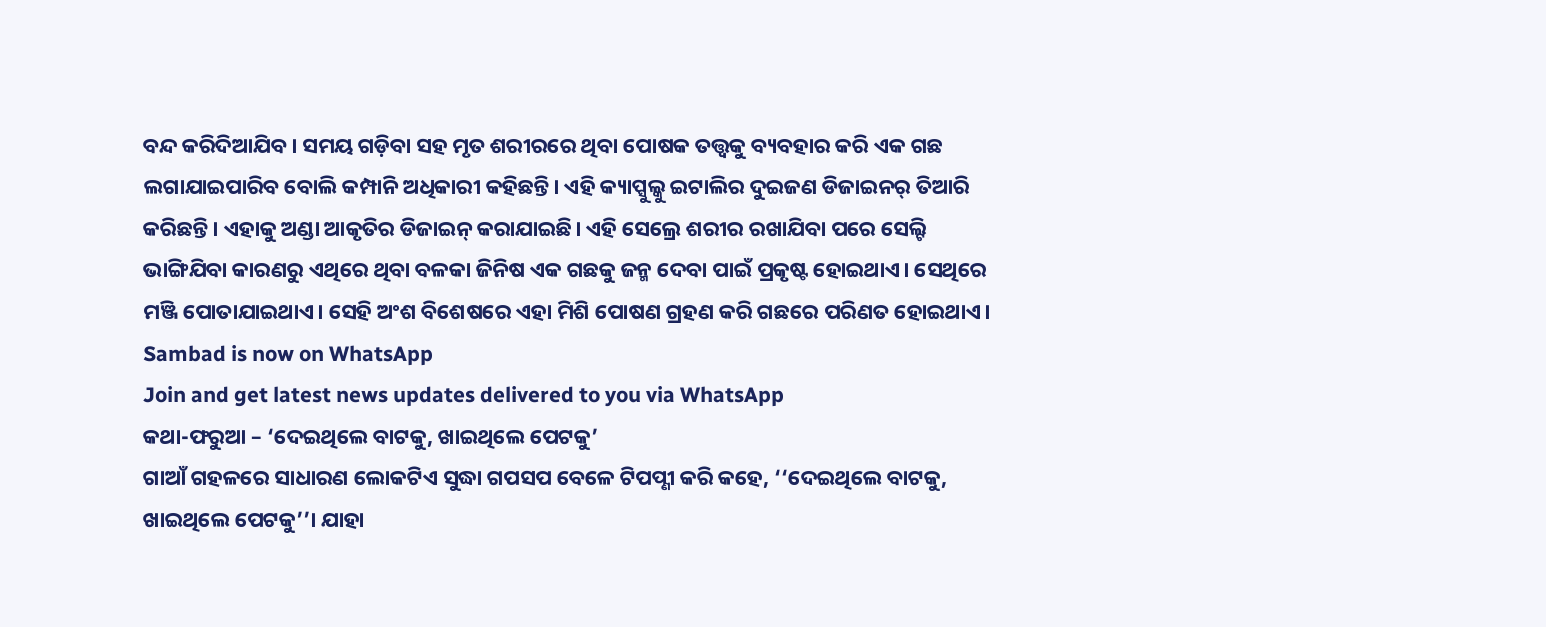ବନ୍ଦ କରିଦିଆଯିବ। ସମୟ ଗଡ଼ିବା ସହ ମୃତ ଶରୀରରେ ଥିବା ପୋଷକ ତତ୍ତ୍ବକୁ ବ୍ୟବହାର କରି ଏକ ଗଛ ଲଗାଯାଇପାରିବ ବୋଲି କମ୍ପାନି ଅଧିକାରୀ କହିଛନ୍ତି। ଏହି କ୍ୟାପ୍ସୁଲ୍କୁ ଇଟାଲିର ଦୁଇଜଣ ଡିଜାଇନର୍ ତିଆରି କରିଛନ୍ତି। ଏହାକୁ ଅଣ୍ଡା ଆକୃତିର ଡିଜାଇନ୍ କରାଯାଇଛି। ଏହି ସେଲ୍ରେ ଶରୀର ରଖାଯିବା ପରେ ସେଲ୍ଟି ଭାଙ୍ଗିଯିବା କାରଣରୁ ଏଥିରେ ଥିବା ବଳକା ଜିନିଷ ଏକ ଗଛକୁ ଜନ୍ମ ଦେବା ପାଇଁ ପ୍ରକୃଷ୍ଟ ହୋଇଥାଏ। ସେଥିରେ ମଞ୍ଜି ପୋତାଯାଇଥାଏ। ସେହି ଅଂଶ ବିଶେଷରେ ଏହା ମିଶି ପୋଷଣ ଗ୍ରହଣ କରି ଗଛରେ ପରିଣତ ହୋଇଥାଏ।
Sambad is now on WhatsApp
Join and get latest news updates delivered to you via WhatsApp
କଥା-ଫରୁଆ – ‘ଦେଇଥିଲେ ବାଟକୁ, ଖାଇଥିଲେ ପେଟକୁ’
ଗାଆଁ ଗହଳରେ ସାଧାରଣ ଲୋକଟିଏ ସୁଦ୍ଧା ଗପସପ ବେଳେ ଟିପପ୍ଣୀ କରି କହେ, ‘‘ଦେଇଥିଲେ ବାଟକୁ, ଖାଇଥିଲେ ପେଟକୁ’’। ଯାହା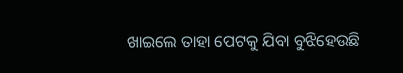ଖାଇଲେ ତାହା ପେଟକୁ ଯିବା ବୁଝିହେଉଛି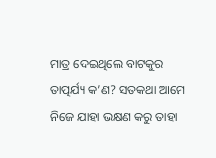ମାତ୍ର ଦେଇଥିଲେ ବାଟକୁର ତାତ୍ପର୍ଯ୍ୟ କ’ଣ? ସତକଥା ଆମେ ନିଜେ ଯାହା ଭକ୍ଷଣ କରୁ ତାହା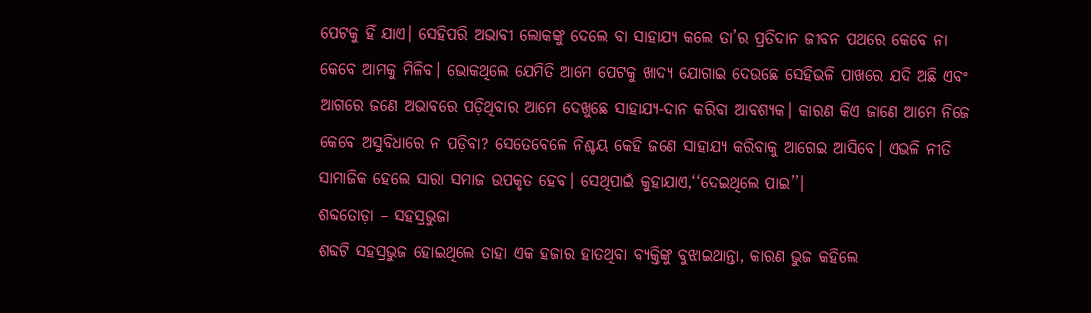ପେଟକୁ ହିଁ ଯାଏ। ସେହିପରି ଅଭାବୀ ଲୋକଙ୍କୁ ଦେଲେ ବା ସାହାଯ୍ୟ କଲେ ତା’ର ପ୍ରତିଦାନ ଜୀବନ ପଥରେ କେବେ ନା କେବେ ଆମକୁ ମିଳିବ। ଭୋକଥିଲେ ଯେମିତି ଆମେ ପେଟକୁ ଖାଦ୍ୟ ଯୋଗାଇ ଦେଉଛେ ସେହିଭଳି ପାଖରେ ଯଦି ଅଛି ଏବଂ ଆଗରେ ଜଣେ ଅଭାବରେ ପଡ଼ିଥିବାର ଆମେ ଦେଖୁଛେ ସାହାଯ୍ୟ-ଦାନ କରିବା ଆବଶ୍ୟକ। କାରଣ କିଏ ଜାଣେ ଆମେ ନିଜେ କେବେ ଅସୁବିଧାରେ ନ ପଡ଼ିବା? ସେତେବେଳେ ନିଶ୍ଚୟ କେହି ଜଣେ ସାହାଯ୍ୟ କରିବାକୁ ଆଗେଇ ଆସିବେ। ଏଭଳି ନୀତି ସାମାଜିକ ହେଲେ ସାରା ସମାଜ ଉପକୃତ ହେବ। ସେଥିପାଇଁ କୁହାଯାଏ,‘‘ଦେଇଥିଲେ ପାଇ’’।
ଶବ୍ଦତୋଡ଼ା – ସହସ୍ରଭୁଜା
ଶବ୍ଦଟି ସହସ୍ରଭୁଜ ହୋଇଥିଲେ ତାହା ଏକ ହଜାର ହାତଥିବା ବ୍ୟକ୍ତିଙ୍କୁ ବୁଝାଇଥାନ୍ତା, କାରଣ ଭୁଜ କହିଲେ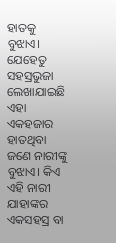ହାତକୁ ବୁଝାଏ। ଯେହେତୁ ସହସ୍ରଭୁଜା ଲେଖାଯାଇଛି ଏହା ଏକହଜାର ହାତଥିବା ଜଣେ ନାରୀଙ୍କୁ ବୁଝାଏ। କିଏ ଏହି ନାରୀ ଯାହାଙ୍କର ଏକସହସ୍ର ବା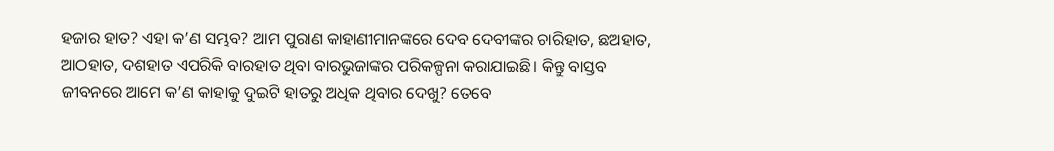ହଜାର ହାତ? ଏହା କ’ଣ ସମ୍ଭବ? ଆମ ପୁରାଣ କାହାଣୀମାନଙ୍କରେ ଦେବ ଦେବୀଙ୍କର ଚାରିହାତ, ଛଅହାତ, ଆଠହାତ, ଦଶହାତ ଏପରିକି ବାରହାତ ଥିବା ବାରଭୁଜାଙ୍କର ପରିକଳ୍ପନା କରାଯାଇଛି। କିନ୍ତୁ ବାସ୍ତବ ଜୀବନରେ ଆମେ କ’ଣ କାହାକୁ ଦୁଇଟି ହାତରୁ ଅଧିକ ଥିବାର ଦେଖୁ? ତେବେ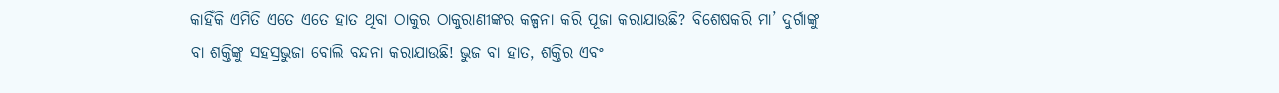କାହିଁକି ଏମିତି ଏତେ ଏତେ ହାତ ଥିବା ଠାକୁର ଠାକୁରାଣୀଙ୍କର କଳ୍ପନା କରି ପୂଜା କରାଯାଉଛି? ବିଶେଷକରି ମା’ ଦୁର୍ଗାଙ୍କୁ ବା ଶକ୍ତିଙ୍କୁ ସହସ୍ରଭୁଜା ବୋଲି ବନ୍ଦନା କରାଯାଉଛି! ଭୁଜ ବା ହାତ, ଶକ୍ତିର ଏବଂ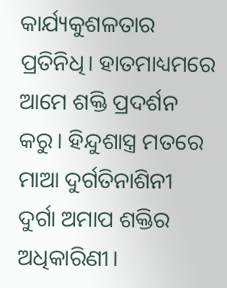କାର୍ଯ୍ୟକୁଶଳତାର ପ୍ରତିନିଧି। ହାତମାଧ୍ୟମରେ ଆମେ ଶକ୍ତି ପ୍ରଦର୍ଶନ କରୁ। ହିନ୍ଦୁଶାସ୍ତ୍ର ମତରେ ମାଆ ଦୁର୍ଗତିନାଶିନୀ ଦୁର୍ଗା ଅମାପ ଶକ୍ତିର ଅଧିକାରିଣୀ।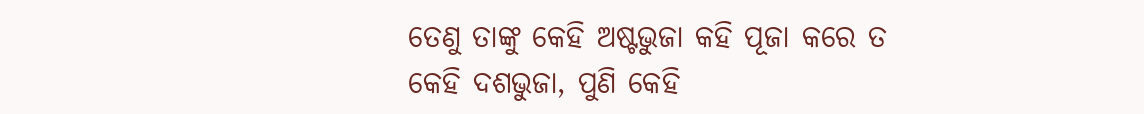ତେଣୁ ତାଙ୍କୁ କେହି ଅଷ୍ଟଭୁଜା କହି ପୂଜା କରେ ତ କେହି ଦଶଭୁଜା, ପୁଣି କେହି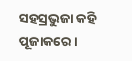ସହସ୍ରଭୁଜା କହି ପୂଜାକରେ।